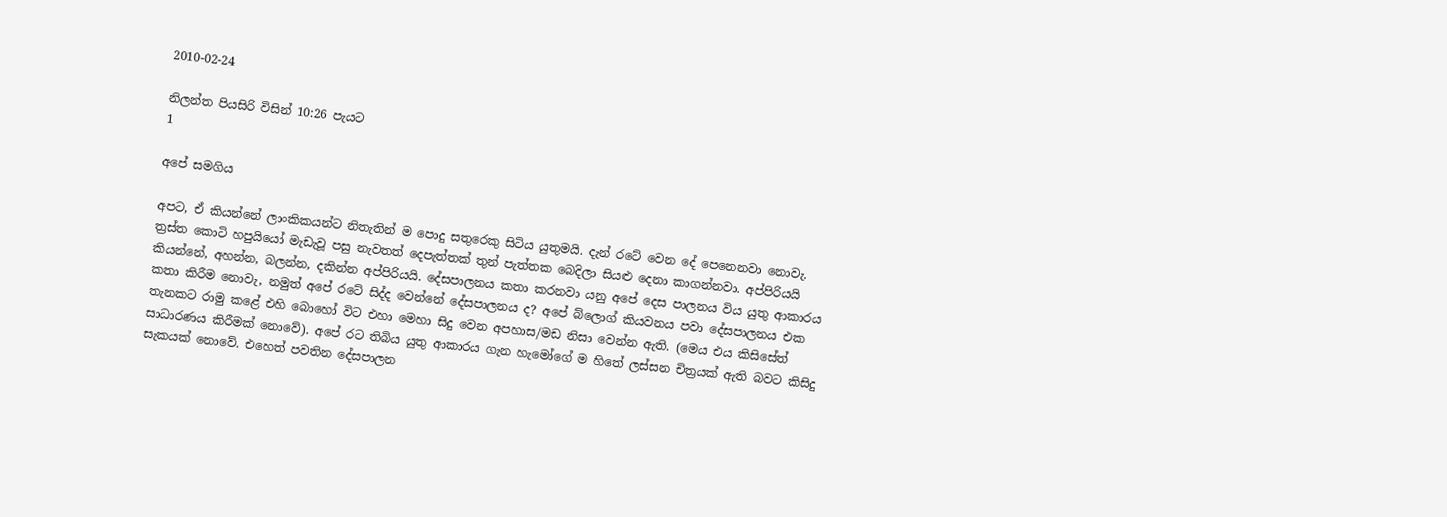2010-02-24

නිලන්ත පියසිරි විසින් 10:26 පැයට
1

අපේ සමගිය

අපට, ඒ කියන්නේ ලාංකිකයන්ට නිතැතින් ම පොදු සතුරෙකු සිටිය යුතුමයි. දැන් රටේ වෙන දේ පෙනෙනවා නොවැ. ත්‍රස්ත කොටි හපුයියෝ මැඩැවූ පසු නැවතත් දෙපැත්තක් තුන් පැත්තක බෙදිලා සියළු දෙනා කාගන්නවා. අප්පිරියයි කියන්නේ, අහන්න, බලන්න, දකින්න අප්පිරියයි. දේසපාලනය කතා කරනවා යනු අපේ දෙස පාලනය විය යුතු ආකාරය කතා කිරීම නොවැ, නමුත් අපේ රටේ සිද්ද වෙන්නේ දේසපාලනය ද? අපේ බ්ලොග් කියවනය පවා දේසපාලනය එක තැනකට රාමු කළේ එහි බොහෝ විට එහා මෙහා සිදු වෙන අපහාස/මඩ නිසා වෙන්න ඇති. (මෙය එය කිසිසේත් සාධාරණය කිරීමක් නොවේ). අපේ රට තිබිය යුතු ආකාරය ගැන හැමෝගේ ම හිතේ ලස්සන චිත්‍රයක් ඇති බවට කිසිදු සැකයක් නොවේ. එහෙත් පවතින දේසපාලන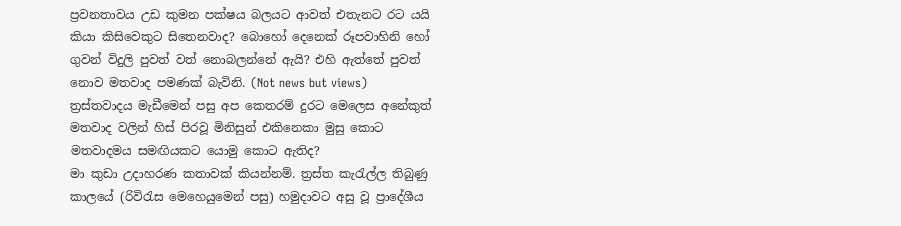ප්‍රවනතාවය උඩ කුමන පක්ෂය බලයට ආවත් එතැනට රට යයි කියා කිසිවෙකුට සිතෙනවාද? බොහෝ දෙනෙක් රූපවාහිනි හෝ ගුවන් විදුලි පුවත් වත් නොබලන්නේ ඇයි? එහි ඇත්තේ පුවත් නොව මතවාද පමණක් බැවිනි. (Not news but views) ත්‍රස්තවාදය මැඩීමෙන් පසු අප කෙතරම් දුරට මෙලෙස අනේකුත් මතවාද වලින් හිස් පිරවූ මිනිසුන් එකිනෙකා මුසු කොට මතවාදමය සමඟියකට යොමු කොට ඇතිද?
මා කුඩා උදාහරණ කතාවක් කියන්නම්. ත්‍රස්ත කැරැල්ල තිබුණු කාලයේ (රිවිරැස මෙහෙයුමෙන් පසු) හමුදාවට අසු වූ ප්‍රාදේශීය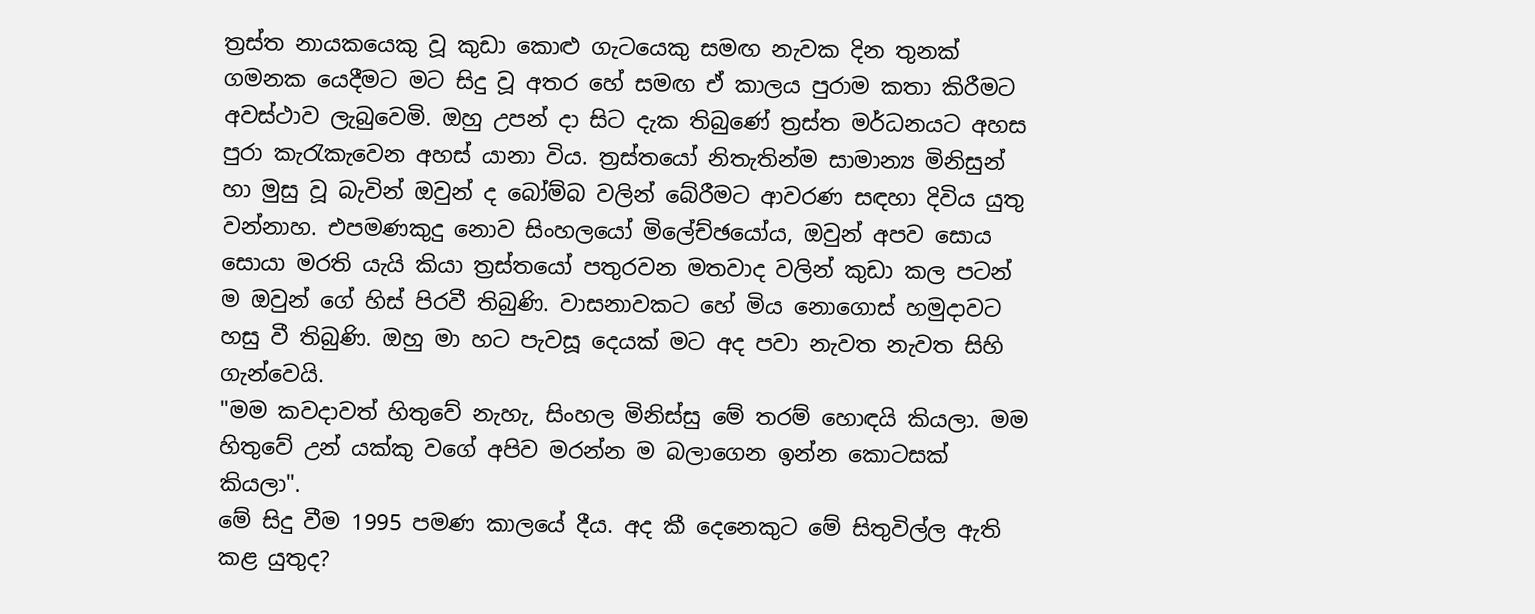ත්‍රස්ත නායකයෙකු වූ කුඩා කොළු ගැටයෙකු සමඟ නැවක දින තුනක් ගමනක යෙදීමට මට සිදු වූ අතර හේ සමඟ ඒ කාලය පුරාම කතා කිරීමට අවස්ථාව ලැබුවෙමි. ඔහු උපන් දා සිට දැක තිබුණේ ත්‍රස්ත මර්ධනයට අහස පුරා කැරැකැවෙන අහස් යානා විය. ත්‍රස්තයෝ නිතැතින්ම සාමාන්‍ය මිනිසුන් හා මුසු වූ බැවින් ඔවුන් ද බෝම්බ වලින් බේරීමට ආවරණ සඳහා දිවිය යුතු වන්නාහ. එපමණකුදු නොව සිංහලයෝ මිලේච්‍ඡයෝය, ඔවුන් අපව සොය සොයා මරති යැයි කියා ත්‍රස්තයෝ පතුරවන මතවාද වලින් කුඩා කල පටන් ම ඔවුන් ගේ හිස් පිරවී තිබුණි. වාසනාවකට හේ මිය නොගොස් හමුදාවට හසු වී තිබුණි. ඔහු මා හට පැවසූ දෙයක් මට අද පවා නැවත නැවත සිහි ගැන්වෙයි.
"මම කවදාවත් හිතුවේ නැහැ, සිංහල මිනිස්සු මේ තරම් හොඳයි කියලා. මම හිතුවේ උන් යක්කු වගේ අපිව මරන්න ම බලාගෙන ඉන්න කොටසක් කියලා".
මේ සිදු වීම 1995 පමණ කාලයේ දීය. අද කී දෙනෙකුට මේ සිතුවිල්ල ඇති කළ යුතුද?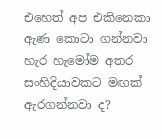එහෙත් අප එකිනෙකා ඇණ කොටා ගන්නවා හැර හැමෝම අතර සංහිදියාවකට මඟක් ඇරගන්නවා ද?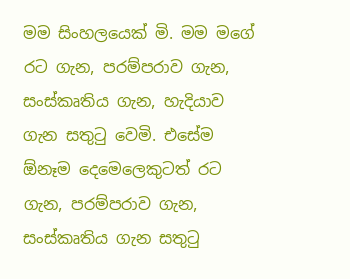මම සිංහලයෙක් මි. මම මගේ රට ගැන, පරම්පරාව ගැන, සංස්කෘතිය ගැන, හැදියාව ගැන සතුටු වෙමි. එසේම ඕනෑම දෙමෙලෙකුටත් රට ගැන, පරම්පරාව ගැන, සංස්කෘතිය ගැන සතුටු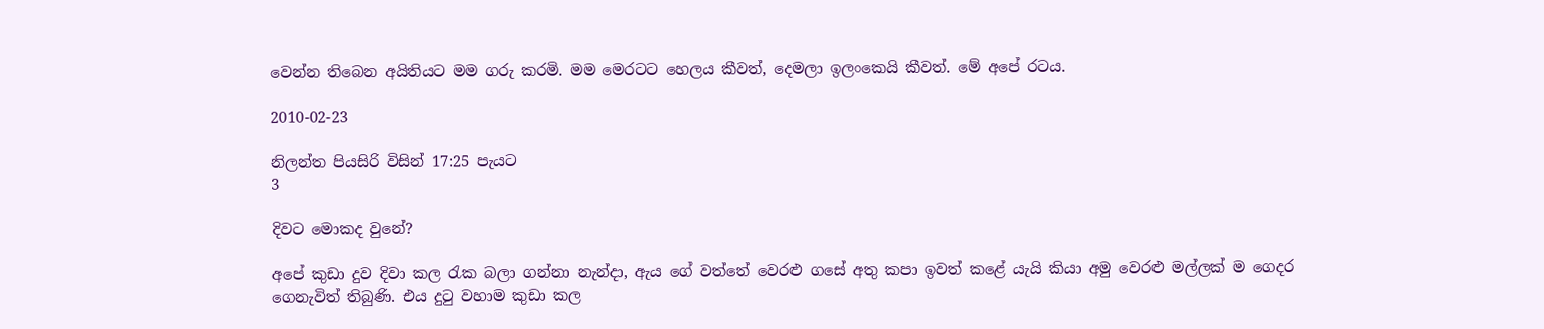වෙන්න තිබෙන අයිතියට මම ගරු කරමි. මම මෙරටට හෙලය කීවත්, දෙමලා ඉලංකෙයි කීවත්. මේ අපේ රටය.

2010-02-23

නිලන්ත පියසිරි විසින් 17:25 පැයට
3

දිවට මොකද වුනේ?

අපේ කුඩා දුව දිවා කල රැක බලා ගන්නා නැන්දා, ඇය ගේ වත්තේ වෙරළු ගසේ අතු කපා ඉවත් කළේ යැයි කියා අමු වෙරළු මල්ලක් ම ගෙදර ගෙනැවිත් තිබුණි. එය දුටු වහාම කුඩා කල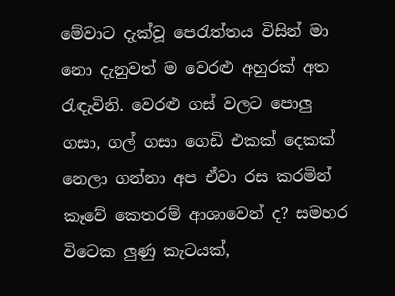මේවාට දැක්වූ පෙරැත්තය විසින් මා නො දැනුවත් ම වෙරළු අහුරක් අත රැඳැවිනි. වෙරළු ගස් වලට පොලු ගසා, ගල් ගසා ගෙඩි එකක් දෙකක් නෙලා ගන්නා අප ඒවා රස කරමින් කෑවේ කෙතරම් ආශාවෙන් ද? සමහර විටෙක ලුණු කැටයක්,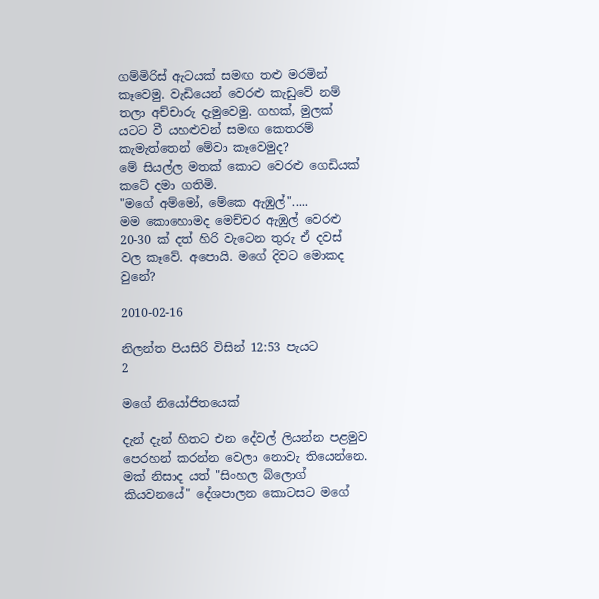ගම්මිරිස් ඇටයක් සමඟ තළු මරමින් කෑවෙමු. වැඩියෙන් වෙරළු කැඩුවේ නම් තලා අච්චාරු දැමුවෙමු. ගහක්, මුලක් යටට වී යහළුවන් සමඟ කෙතරම් කැමැත්තෙන් මේවා කෑවෙමුද?
මේ සියල්ල මතක් කොට වෙරළු ගෙඩියක් කටේ දමා ගතිමි.
"මගේ අම්මෝ, මේකෙ ඇඹුල්".....
මම කොහොමද මෙච්චර ඇඹුල් වෙරළු 20-30 ක් දත් හිරි වැටෙන තුරු ඒ දවස් වල කෑවේ. අපොයි. මගේ දිවට මොකද වුනේ?

2010-02-16

නිලන්ත පියසිරි විසින් 12:53 පැයට
2

මගේ නියෝජිතයෙක්

දැන් දැන් හිතට එන දේවල් ලියන්න පළමුව පෙරහන් කරන්න වෙලා නොවැ තියෙන්නෙ. මක් නිසාද යත් "සිංහල බ්ලොග් කියවනයේ" දේශපාලන කොටසට මගේ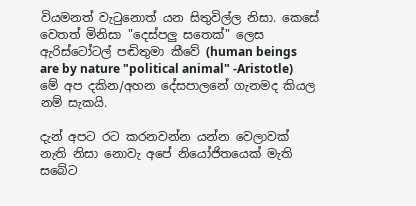වියමනත් වැටුනොත් යන සිතුවිල්ල නිසා. කෙසේ වෙතත් මිනිසා "දෙස්පලු සතෙක්" ලෙස ඇරිස්ටෝටල් පඬිතුමා කීවේ (human beings are by nature "political animal" -Aristotle) මේ අප දකින/අහන දේසපාලනේ ගැනමද කියල නම් සැකයි.

දැන් අපට රට කරනවන්න යන්න වෙලාවක් නැති නිසා නොවැ අපේ නියෝජිතයෙක් මැති සබේට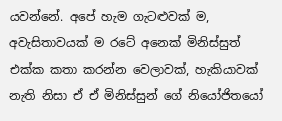යවන්නේ. අපේ හැම ගැටළුවක් ම, අවැසිතාවයක් ම රටේ අනෙක් මිනිස්සුත් එක්ක කතා කරන්න වෙලාවක්, හැකියාවක් නැති නිසා ඒ ඒ මිනිස්සුන් ගේ නියෝජිතයෝ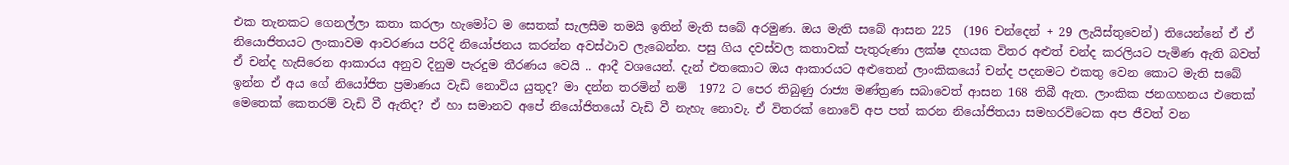එක තැනකට ගෙනල්ලා කතා කරලා හැමෝට ම සෙතක් සැලසීම තමයි ඉතින් මැති සබේ අරමුණ. ඔය මැති සබේ ආසන 225  (196 චන්දෙන් + 29 ලැයිස්තුවෙන්) තියෙන්නේ ඒ ඒ නියොජිතයට ලංකාවම ආවරණය පරිදි නියෝජනය කරන්න අවස්ථාව ලැබෙන්න. පසු ගිය දවස්වල කතාවක් පැතුරුණා ලක්ෂ දහයක විතර අළුත් චන්ද කරලියට පැමිණ ඇති බවත් ඒ චන්ද හැසිරෙන ආකාරය අනුව දිනුම පැරදුම තීරණය වෙයි .. ආදී වශයෙන්. දැන් එතකොට ඔය ආකාරයට අළුතෙන් ලාංකිකයෝ චන්ද පදනමට එකතු වෙන කොට මැති සබේ ඉන්න ඒ අය ගේ නියෝජිත ප්‍රමාණය වැඩි නොවිය යුතුද? මා දන්න තරමින් නම්  1972 ට පෙර තිබුණු රාජ්‍ය මණ්ත්‍රණ සබාවෙත් ආසන 168 තිබී ඇත. ලාංකික ජනගහනය එතෙක් මෙතෙක් කෙතරම් වැඩි වී ඇතිද? ඒ හා සමානව අපේ නියෝජිතයෝ වැඩි වී නැහැ නොවැ. ඒ විතරක් නොවේ අප පත් කරන නියෝජිතයා සමහරවිටෙක අප ජීවත් වන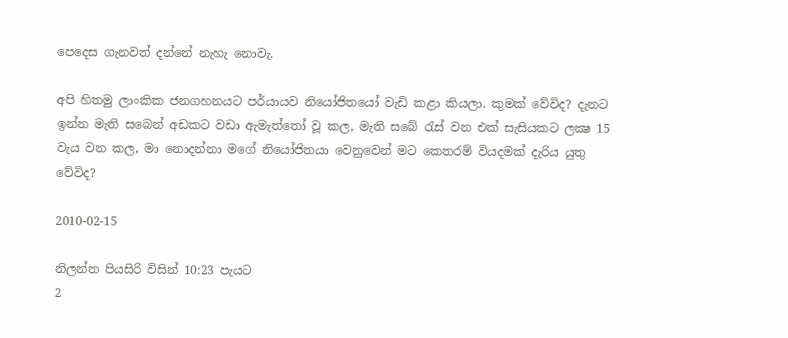පෙදෙස ගැනවත් දන්නේ නැහැ නොවැ.

අපි හිතමු ලාංකික ජනගහනයට පර්යායව නියෝජිතයෝ වැඩි කළා කියලා. කුමක් වේවිද? දැනට ඉන්න මැති සබෙන් අඩකට වඩා ඇමැත්තෝ වූ කල, මැති සබේ රැස් වන එක් සැසියකට ලක්‍ෂ 15 වැය වන කල, මා නොදන්නා මගේ නියෝජිතයා වෙනුවෙන් මට කෙතරම් වියදමක් දැරිය යුතු වේවිද?

2010-02-15

නිලන්ත පියසිරි විසින් 10:23 පැයට
2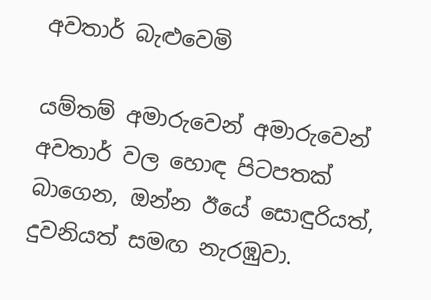අවතාර් බැළුවෙමි

යම්තම් අමාරුවෙන් අමාරුවෙන් අවතාර් වල හොඳ පිටපතක් බාගෙන, ඔන්න ඊයේ සොඳුරියත්, දුවනියත් සමඟ නැරඹුවා.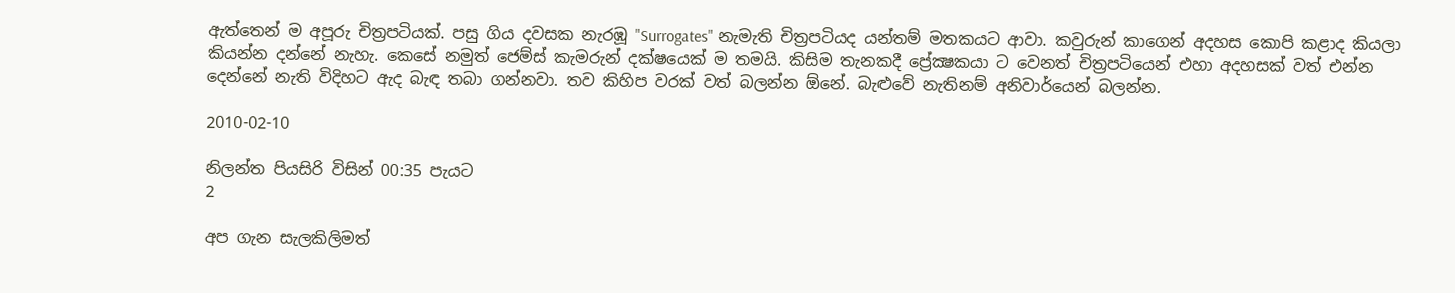ඇත්තෙන් ම අපූරු චිත්‍රපටියක්. පසු ගිය දවසක නැරඹූ "Surrogates" නැමැති චිත්‍රපටියද යන්තම් මතකයට ආවා. කවුරුන් කාගෙන් අදහස කොපි කළාද කියලා කියන්න දන්නේ නැහැ. කෙසේ නමුත් ජෙම්ස් කැමරුන් දක්ෂයෙක් ම තමයි. කිසිම තැනකදී ප්‍රේක්‍ෂකයා ට වෙනත් චිත්‍රපටියෙන් එහා අදහසක් වත් එන්න දෙන්නේ නැති විදිහට ඇද බැඳ තබා ගන්නවා. තව කිහිප වරක් වත් බලන්න ඕනේ. බැළුවේ නැතිනම් අනිවාර්යෙන් බලන්න.

2010-02-10

නිලන්ත පියසිරි විසින් 00:35 පැයට
2

අප ගැන සැලකිලිමත්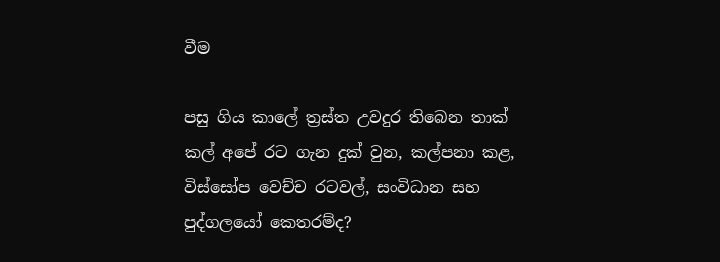වීම

පසු ගිය කාලේ ත්‍රස්ත උවදුර තිබෙන තාක් කල් අපේ රට ගැන දුක් වුන, කල්පනා කළ, විස්සෝප වෙච්ච රටවල්, සංවිධාන සහ පුද්ගලයෝ කෙතරම්ද?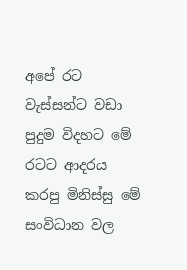අපේ රට වැස්සන්ට වඩා පුදුම විදහට මේ රටට ආදරය කරපු මිනිස්සු මේ සංවිධාන වල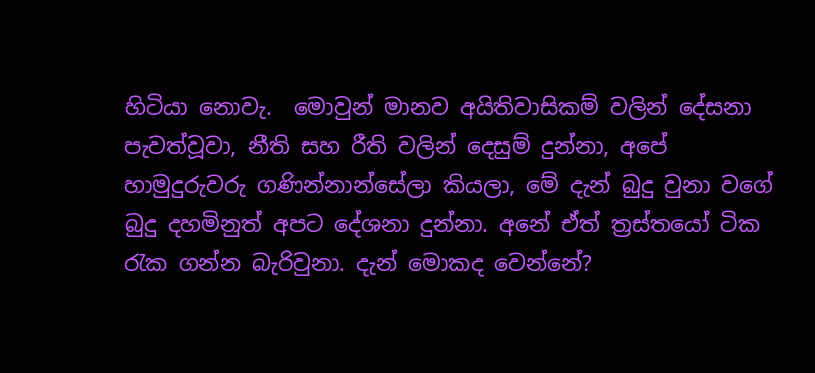හිටියා නොවැ.  මොවුන් මානව අයිතිවාසිකම් වලින් දේසනා පැවත්වූවා, නීති සහ රීති වලින් දෙසුම් දුන්නා, අපේ හාමුදුරුවරු ගණින්නාන්සේලා කියලා, මේ දැන් බුදු වුනා වගේ බුදු දහමිනුත් අපට දේශනා දුන්නා. අනේ ඒත් ත්‍රස්තයෝ ටික රැක ගන්න බැරිවුනා. දැන් මොකද වෙන්නේ?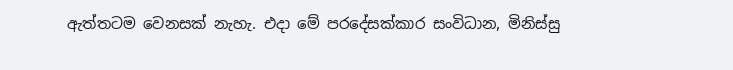ඇත්තටම වෙනසක් නැහැ. එදා මේ පරදේසක්කාර සංවිධාන, මිනිස්සු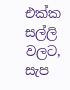එක්ක සල්ලි වලට, සැප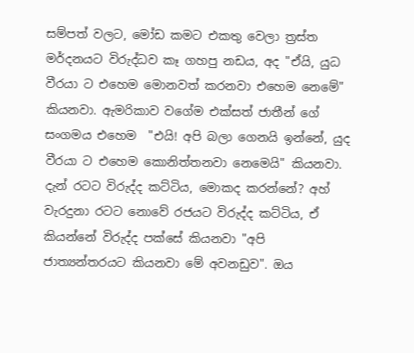සම්පත් වලට, මෝඩ කමට එකතු වෙලා ත්‍රස්ත මර්දනයට විරුද්ධව කෑ ගහපු නඩය, අද "ඒයි, යුධ වීරයා ට එහෙම මොනවත් කරනවා එහෙම නෙමේ" කියනවා. ඇමරිකාව වගේම එක්සත් ජාතීන් ගේ සංගමය එහෙම  "එයි! අපි බලා ගෙනයි ඉන්නේ, යුද වීරයා ට එහෙම කොනිත්තනවා නෙමෙයි" කියනවා. දැන් රටට විරුද්ද කට්ටිය, මොකද කරන්නේ? අහ් වැරදුනා රටට නොවේ රජයට විරුද්ද කට්ටිය, ඒ කියන්නේ විරුද්ද පක්සේ කියනවා "අපි ජාත්‍යන්තරයට කියනවා මේ අවනඩුව". ඔය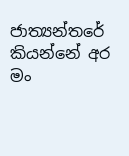ජාත්‍යන්තරේ කියන්නේ අර මං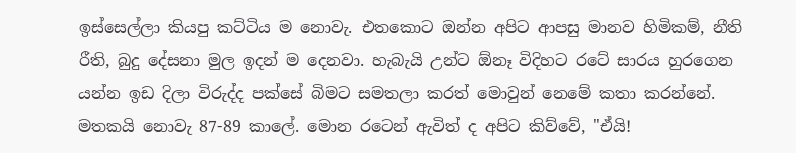ඉස්සෙල්ලා කියපු කට්ටිය ම නොවැ. එතකොට ඔන්න අපිට ආපසු මානව හිමිකම්, නීති රීති, බුදු දේසනා මුල ඉදන් ම දෙනවා. හැබැයි උන්ට ඕනෑ විදිහට රටේ සාරය හුරගෙන යන්න ඉඩ දිලා විරුද්ද පක්සේ බිමට සමතලා කරත් මොවුන් නෙමේ කතා කරන්නේ. මතකයි නොවැ 87-89 කාලේ. මොන රටෙන් ඇවිත් ද අපිට කිව්වේ, "ඒයි!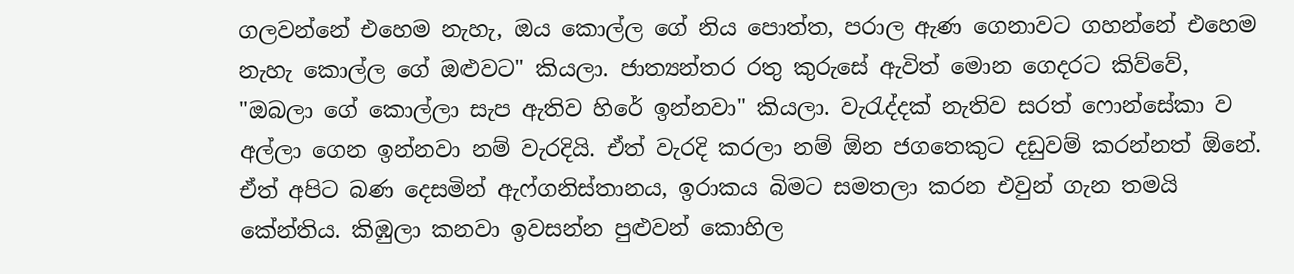ගලවන්නේ එහෙම නැහැ, ඔය කොල්ල ගේ නිය පොත්ත, පරාල ඇණ ගෙනාවට ගහන්නේ එහෙම නැහැ කොල්ල ගේ ඔළුවට" කියලා. ජාත්‍යන්තර රතු කුරුසේ ඇවිත් මොන ගෙදරට කිව්වේ, "ඔබලා ගේ කොල්ලා සැප ඇතිව හිරේ ඉන්නවා" කියලා. වැරැද්දක් නැතිව සරත් ෆොන්සේකා ව අල්ලා ගෙන ඉන්නවා නම් වැරදියි. ඒත් වැරදි කරලා නම් ඕන ජගතෙකුට දඩුවම් කරන්නත් ඕනේ. ඒත් අපිට බණ දෙසමින් ඇෆ්ගනිස්තානය, ඉරාකය බිමට සමතලා කරන එවුන් ගැන තමයි කේන්තිය. කිඹුලා කනවා ඉවසන්න පුළුවන් කොහිල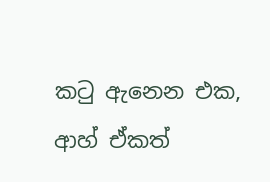කටු ඇනෙන එක, ආහ් ඒකත්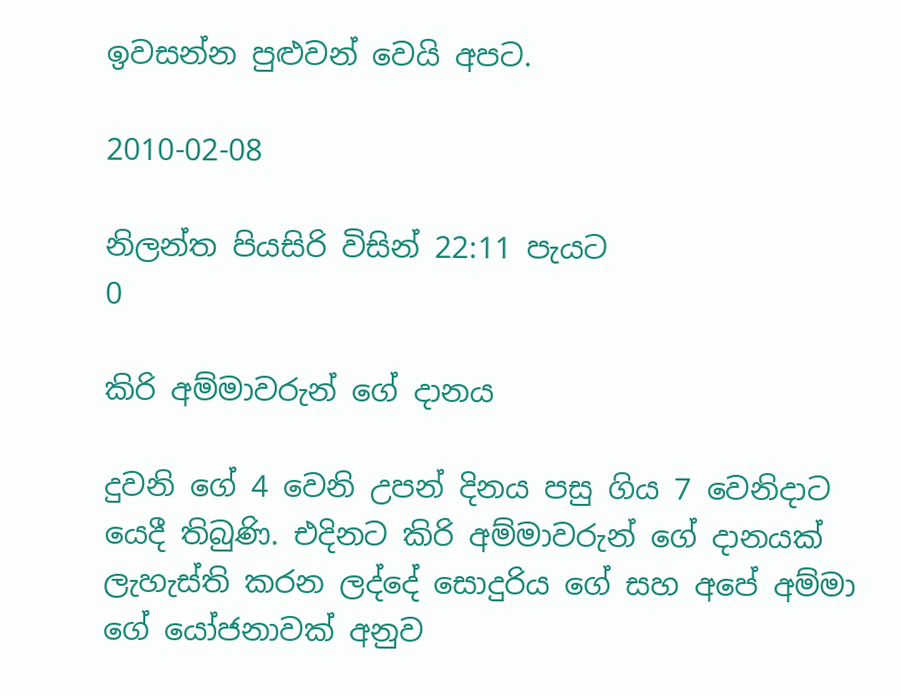ඉවසන්න පුළුවන් වෙයි අපට.

2010-02-08

නිලන්ත පියසිරි විසින් 22:11 පැයට
0

කිරි අම්මාවරුන් ගේ දානය

දුවනි ගේ 4 වෙනි උපන් දිනය පසු ගිය 7 වෙනිදාට යෙදී තිබුණි. එදිනට කිරි අම්මාවරුන් ගේ දානයක් ලැහැස්ති කරන ලද්දේ සොදුරිය ගේ සහ අපේ අම්මා ගේ යෝජනාවක් අනුව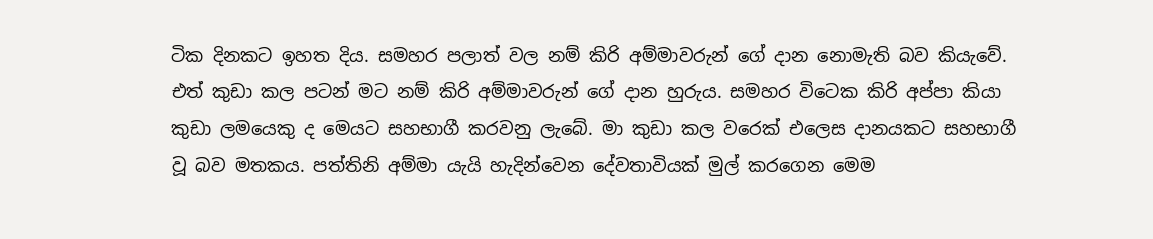ටික දිනකට ඉහත දිය. සමහර පලාත් වල නම් කිරි අම්මාවරුන් ගේ දාන නොමැති බව කියැවේ. එත් කුඩා කල පටන් මට නම් කිරි අම්මාවරුන් ගේ දාන හුරුය. සමහර විටෙක කිරි අප්පා කියා කුඩා ලමයෙකු ද මෙයට සහභාගී කරවනු ලැබේ. මා කුඩා කල වරෙක් එලෙස දානයකට සහභාගී වූ බව මතකය. පත්තිනි අම්මා යැයි හැදින්වෙන දේවතාවියක් මුල් කරගෙන මෙම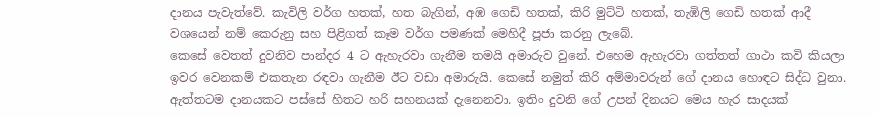දානය පැවැත්වේ. කැවිලි වර්ග හතක්, හත බැගින්, අඹ ගෙඩි හතක්, කිරි මුට්ටි හතක්, තැඹිලි ගෙඩි හතක් ආදී වශයෙන් නම් කෙරුනු සහ පිළිගත් කෑම වර්ග පමණක් මෙහිදී පූජා කරනු ලැබේ.
කෙසේ වෙතත් දුවනිව පාන්දර 4 ට ඇහැරවා ගැනීම තමයි අමාරුව වුනේ. එහෙම ඇහැරවා ගත්තත් ගාථා කවි කියලා ඉවර වෙනකම් එකතැන රඳවා ගැනීම ඊට වඩා අමාරුයි. කෙසේ නමුත් කිරි අම්මාවරුන් ගේ දානය හොඳට සිද්ධ වුනා. ඇත්තටම දානයකට පස්සේ හිතට හරි සහනයක් දැනෙනවා. ඉතිං දුවනි ගේ උපන් දිනයට මෙය හැර සාදයක්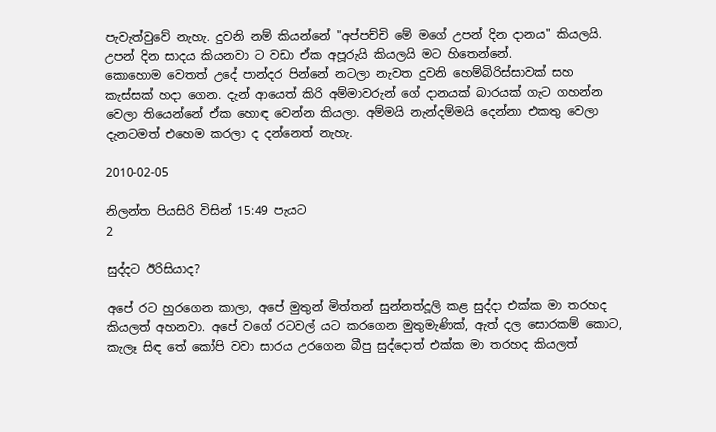පැවැත්වුවේ නැහැ. දුවනි නම් කියන්නේ "අප්පච්චි මේ මගේ උපන් දින දානය" කියලයි. උපන් දින සාදය කියනවා ට වඩා ඒක අපූරුයි කියලයි මට හිතෙන්නේ.
කොහොම වෙතත් උදේ පාන්දර පින්නේ නටලා නැවත දුවනි හෙම්බිරිස්සාවක් සහ කැස්සක් හදා ගෙන. දැන් ආයෙත් කිරි අම්මාවරුන් ගේ දානයක් බාරයක් ගැට ගහන්න වෙලා තියෙන්නේ ඒක හොඳ වෙන්න කියලා. අම්මයි නැන්දම්මයි දෙන්නා එකතු වෙලා දැනටමත් එහෙම කරලා ද දන්නෙත් නැහැ.

2010-02-05

නිලන්ත පියසිරි විසින් 15:49 පැයට
2

සුද්දට ඊරිසියාද?

අපේ රට හුරගෙන කාලා, අපේ මුතුන් මිත්තන් සුන්නත්දූලි කළ සුද්දා එක්ක මා තරහද කියලත් අහනවා. අපේ වගේ රටවල් යට කරගෙන මුතුමැණික්, ඇත් දල සොරකම් කොට, කැලෑ සිඳ තේ කෝපි වවා සාරය උරගෙන බීපු සුද්දොත් එක්ක මා තරහද කියලත්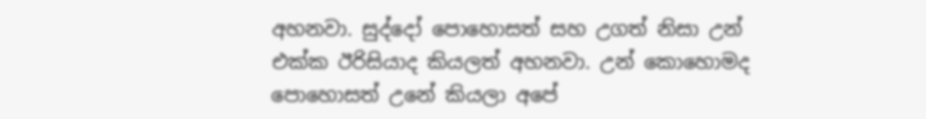අහනවා. සුද්දෝ පොහොසත් සහ උගත් නිසා උන් එක්ක ඊරිසියාද කියලත් අහනවා. උන් කොහොමද පොහොසත් උනේ කියලා අපේ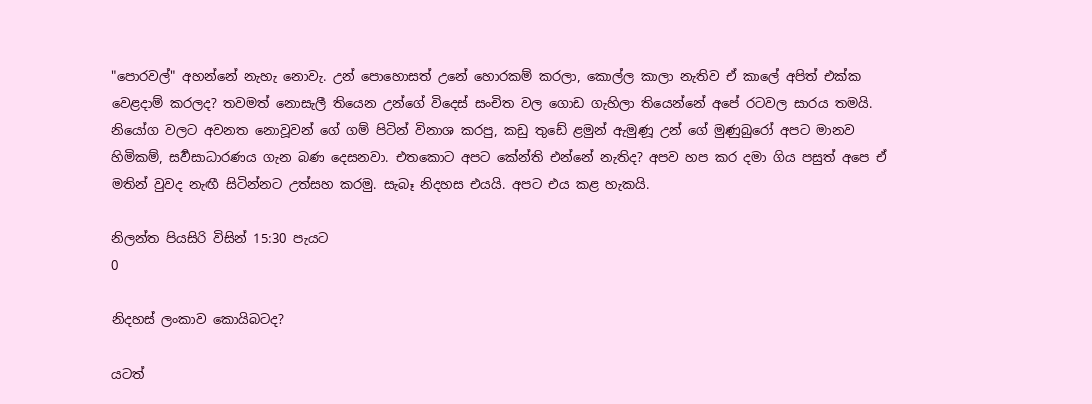"පොරවල්" අහන්නේ නැහැ නොවැ. උන් පොහොසත් උනේ හොරකම් කරලා, කොල්ල කාලා නැතිව ඒ කාලේ අපිත් එක්ක වෙළදාම් කරලද? තවමත් නොසැලී තියෙන උන්ගේ විදෙස් සංචිත වල ගොඩ ගැහිලා තියෙන්නේ අපේ රටවල සාරය තමයි. නියෝග වලට අවනත නොවූවන් ගේ ගම් පිටින් විනාශ කරපු, කඩු තුඩේ ළමුන් ඇමුණූ උන් ගේ මුණුබුරෝ අපට මානව හිමිකම්, සර්‍වසාධාරණය ගැන බණ දෙසනවා. එතකොට අපට කේන්ති එන්නේ නැතිද? අපව හප කර දමා ගිය පසුත් අපෙ ඒ මතින් වුවද නැඟී සිටින්නට උත්සහ කරමු. සැබෑ නිදහස එයයි. අපට එය කළ හැකයි.

නිලන්ත පියසිරි විසින් 15:30 පැයට
0

නිදහස් ලංකාව කොයිබටද?

යටත්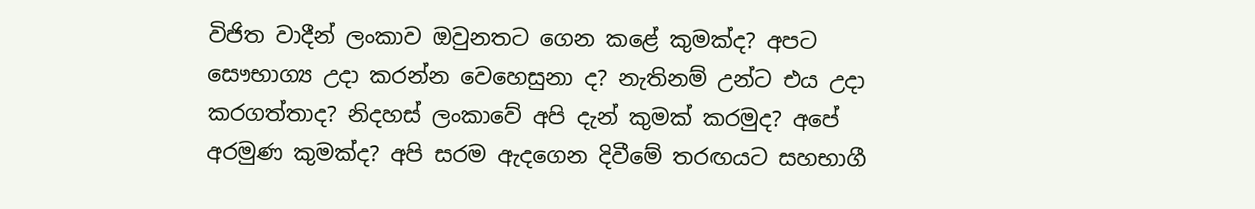විජිත වාදීන් ලංකාව ඔවුනතට ගෙන කළේ කුමක්ද? අපට සෞභාග්‍ය උදා කරන්න වෙහෙසුනා ද? නැතිනම් උන්ට එය උදා කරගත්තාද? නිදහස් ලංකාවේ අපි දැන් කුමක් කරමුද? අපේ අරමුණ කුමක්ද? අපි සරම ඇදගෙන දිවීමේ තරඟයට සහභාගී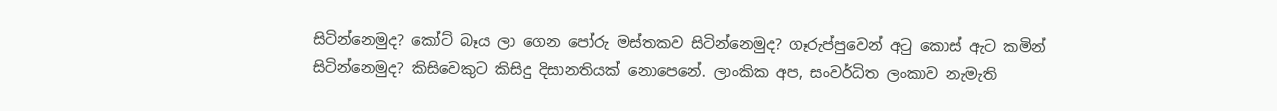සිටින්නෙමුද? කෝට් බෑය ලා ගෙන පෝරු මස්තකව සිටින්නෙමුද? ගෑරුප්පුවෙන් අටු කොස් ඇට කමින් සිටින්නෙමුද? කිසිවෙකුට කිසිදු දිසානතියක් නොපෙනේ. ලාංකික අප, සංවර්ධිත ලංකාව නැමැති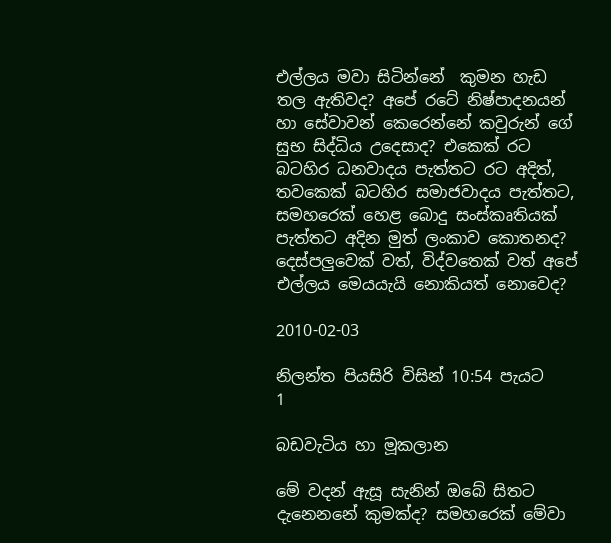එල්ලය මවා සිටින්නේ  කුමන හැඩ තල ඇතිවද? අපේ රටේ නිෂ්පාදනයන් හා සේවාවන් කෙරෙන්නේ කවුරුන් ගේ සුභ සිද්ධිය උදෙසාද? එකෙක් රට බටහිර ධනවාදය පැත්තට රට අදිත්, තවකෙක් බටහිර සමාජවාදය පැත්තට, සමහරෙක් හෙළ බොදු සංස්කෘතියක් පැත්තට අදින මුත් ලංකාව කොතනද? දෙස්පලුවෙක් වත්, විද්වතෙක් වත් අපේ එල්ලය මෙයයැයි නොකියත් නොවෙද?

2010-02-03

නිලන්ත පියසිරි විසින් 10:54 පැයට
1

බඩවැටිය හා මූකලාන

මේ වදන් ඇසූ සැනින් ඔබේ සිතට දැනෙනනේ කුමක්ද? සමහරෙක් මේවා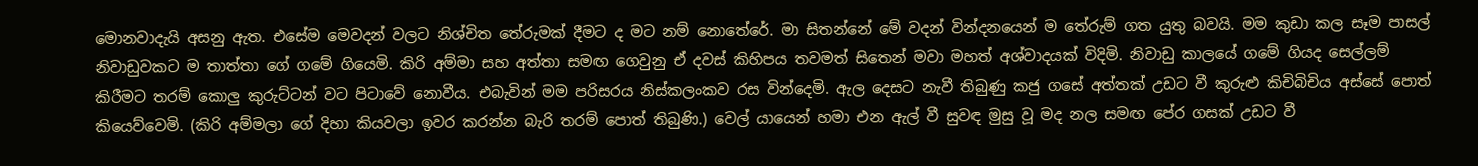මොනවාදැයි අසනු ඇත. එසේම මෙවදන් වලට නිශ්චිත තේරුමක් දීමට ද මට නම් නොතේරේ. මා සිතන්නේ මේ වදන් වින්දනයෙන් ම තේරුම් ගත යුතු බවයි. මම කුඩා කල සෑම පාසල් නිවාඩුවකට ම තාත්තා ගේ ගමේ ගියෙමි. කිරි අම්මා සහ අත්තා සමඟ ගෙවුනු ඒ දවස් කිහිපය තවමත් සිතෙන් මවා මහත් අශ්වාදයක් විදිමි. නිවාඩු කාලයේ ගමේ ගියද සෙල්ලම් කිරීමට තරම් කොලු කුරුට්ටන් වට පිටාවේ නොවීය. එබැවින් මම පරිසරය නිස්කලංකව රස වින්දෙමි. ඇල දෙසට නැවී තිබුණු කජු ගසේ අත්තක් උඩට වී කුරුළු කිචිබිචිය අස්සේ පොත් කියෙව්වෙමි. (කිරි අම්මලා ගේ දිහා කියවලා ඉවර කරන්න බැරි තරම් පොත් තිබුණි.) වෙල් යායෙන් හමා එන ඇල් වී සුවඳ මුසු වූ මද නල සමඟ පේර ගසක් උඩට වී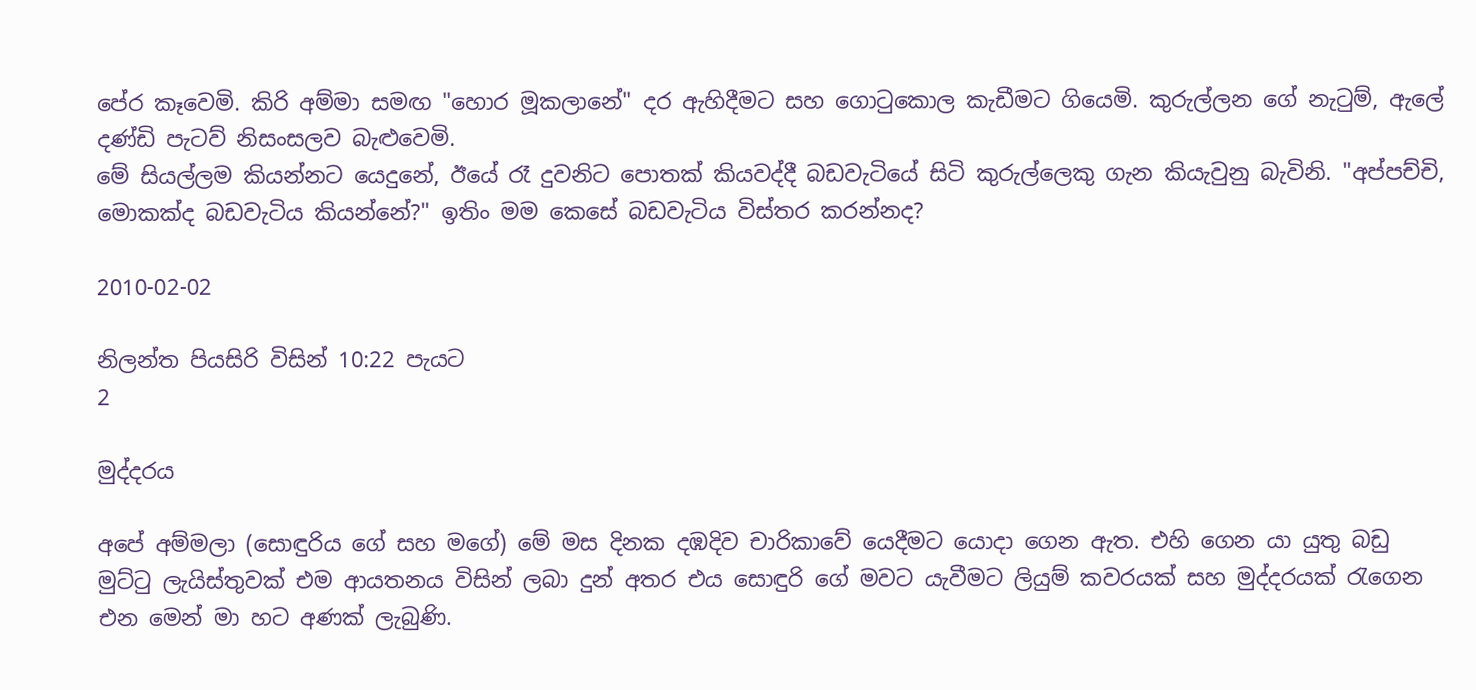පේර කෑවෙමි. කිරි අම්මා සමඟ "හොර මූකලානේ" දර ඇහිදීමට සහ ගොටුකොල කැඩීමට ගියෙමි. කුරුල්ලන ගේ නැටුම්, ඇලේ දණ්ඩි පැටව් නිසංසලව බැළුවෙමි.
මේ සියල්ලම කියන්නට යෙදුනේ, ඊයේ රෑ දුවනිට පොතක් කියවද්දී බඩවැටියේ සිටි කුරුල්ලෙකු ගැන කියැවුනු බැවිනි. "අප්පච්චි, මොකක්ද බඩවැටිය කියන්නේ?" ඉතිං මම කෙසේ බඩවැටිය විස්තර කරන්නද?

2010-02-02

නිලන්ත පියසිරි විසින් 10:22 පැයට
2

මුද්දරය

අපේ අම්මලා (සොඳුරිය ගේ සහ මගේ) මේ මස දිනක දඹදිව චාරිකාවේ යෙදීමට යොදා ගෙන ඇත. එහි ගෙන යා යුතු බඩු මුට්ටු ලැයිස්තුවක් එම ආයතනය විසින් ලබා දුන් අතර එය සොඳුරි ගේ මවට යැවීමට ලියුම් කවරයක් සහ මුද්දරයක් රැගෙන එන මෙන් මා හට අණක් ලැබුණි.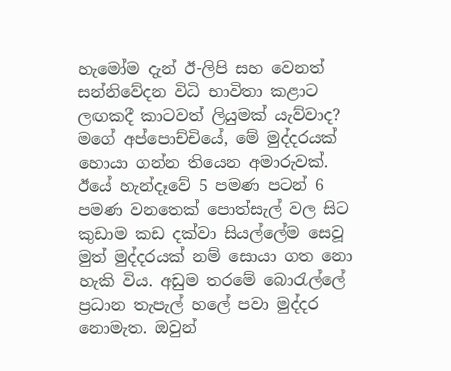හැමෝම දැන් ඊ-ලිපි සහ වෙනත් සන්නිවේදන විධි භාවිතා කළාට ලඟකදී කාටවත් ලියුමක් යැව්වාද?
මගේ අප්පොච්චියේ, මේ මුද්දරයක් හොයා ගන්න තියෙන අමාරුවක්. ඊයේ හැන්දෑවේ 5 පමණ පටන් 6 පමණ වනතෙක් පොත්සැල් වල සිට කුඩාම කඩ දක්වා සියල්ලේම සෙවූ මුත් මුද්දරයක් නම් සොයා ගත නො හැකි විය. අඩුම තරමේ බොරැල්ලේ ප්‍රධාන තැපැල් හලේ පවා මුද්දර නොමැත. ඔවුන්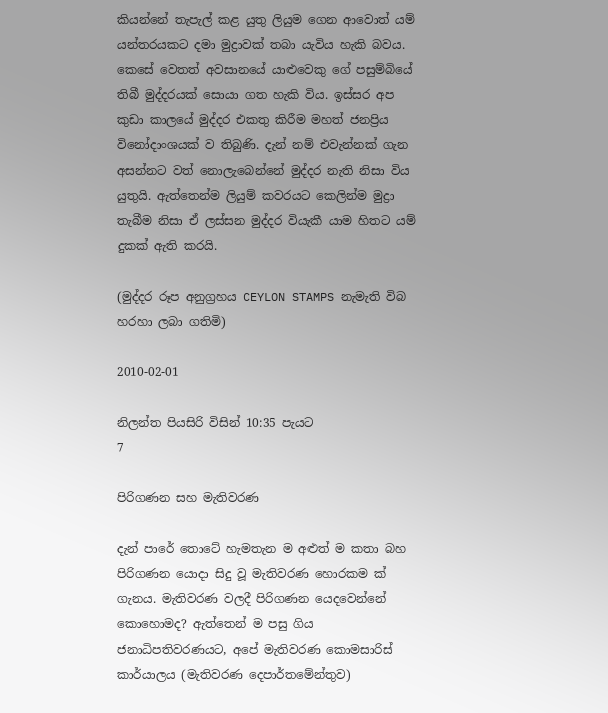කියන්නේ තැපැල් කළ යුතු ලියුම ගෙන ආවොත් යම් යන්තරයකට දමා මුද්‍රාවක් තබා යැවිය හැකි බවය. කෙසේ වෙතත් අවසානයේ යාළුවෙකු ගේ පසුම්බියේ තිබී මුද්දරයක් සොයා ගත හැකි විය. ඉස්සර අප කුඩා කාලයේ මුද්දර එකතු කිරීම මහත් ජනප්‍රිය විනෝදාංශයක් ව තිබුණි. දැන් නම් එවැන්නක් ගැන අසන්නට වත් නොලැබෙන්නේ මුද්දර නැති නිසා විය යුතුයි. ඇත්තෙන්ම ලියුම් කවරයට කෙලින්ම මුද්‍රා තැබීම නිසා ඒ ලස්සන මුද්දර වියැකී යාම හිතට යම් දුකක් ඇති කරයි.

(මුද්දර රූප අනුග්‍රහය CEYLON STAMPS නැමැති විබ හරහා ලබා ගතිමි)

2010-02-01

නිලන්ත පියසිරි විසින් 10:35 පැයට
7

පිරිගණන සහ මැතිවරණ

දැන් පාරේ තොටේ හැමතැන ම අළුත් ම කතා බහ පිරිගණන යොදා සිදු වූ මැතිවරණ හොරකම ක් ගැනය. මැතිවරණ වලදී පිරිගණන යෙදවෙන්නේ කොහොමද? ඇත්තෙන් ම පසු ගිය ජනාධිපතිවරණයට, අපේ මැතිවරණ කොමසාරිස් කාර්යාලය (මැතිවරණ දෙපාර්තමේන්තුව)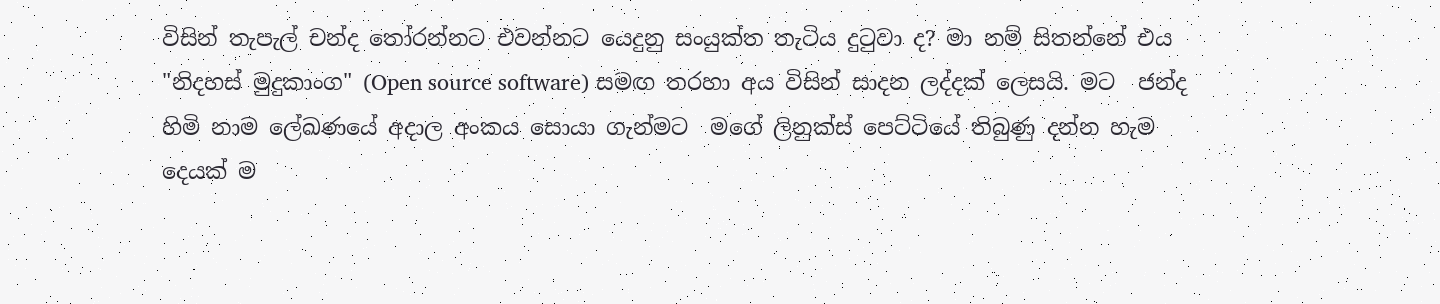විසින් තැපැල් චන්ද තෝරන්නට එවන්නට යෙදුනු සංයුක්ත තැටිය දුටුවා ද? මා නම් සිතන්නේ එය "නිදහස් මුදුකාංග" (Open source software) සමඟ තරහා අය විසින් සාදන ලද්දක් ලෙසයි. මට  ජන්ද හිමි නාම ලේඛණයේ අදාල අංකය සොයා ගැන්මට  මගේ ලිනුක්ස් පෙට්ටියේ තිබුණු දන්න හැම දෙයක් ම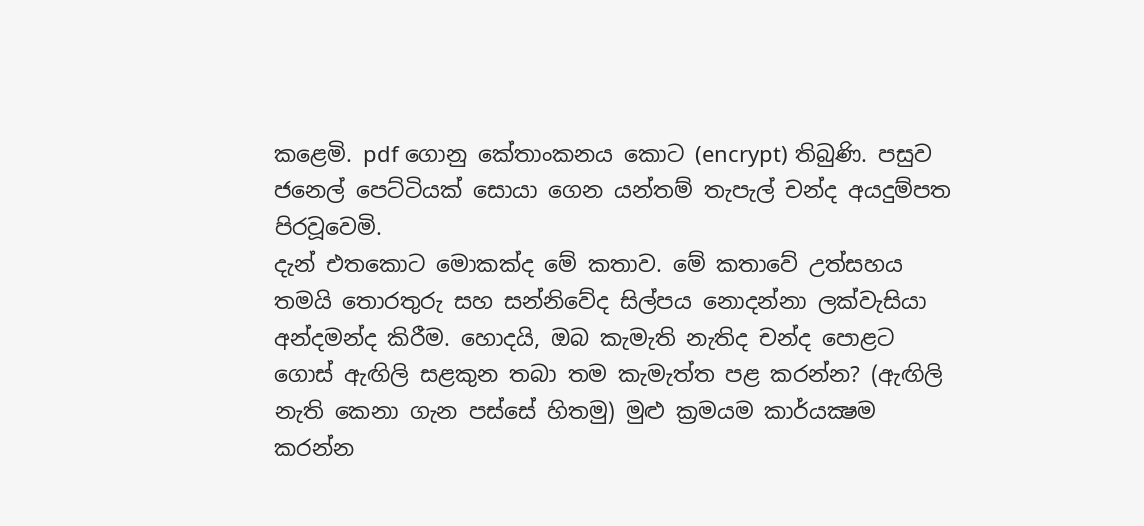කළෙමි. pdf ගොනු කේතාංකනය කොට (encrypt) තිබුණි. පසුව ජනෙල් පෙට්ටියක් සොයා ගෙන යන්තම් තැපැල් චන්ද අයදුම්පත පිරවූවෙමි.
දැන් එතකොට මොකක්ද මේ කතාව. මේ කතාවේ උත්සහය තමයි තොරතුරු සහ සන්නිවේද සිල්පය නොදන්නා ලක්වැසියා අන්දමන්ද කිරීම. හොදයි, ඔබ කැමැති නැතිද චන්ද පොළට ගොස් ඇඟිලි සළකුන තබා තම කැමැත්ත පළ කරන්න? (ඇඟිලි නැති කෙනා ගැන පස්සේ හිතමු) මුළු ක්‍රමයම කාර්යක්‍ෂම කරන්න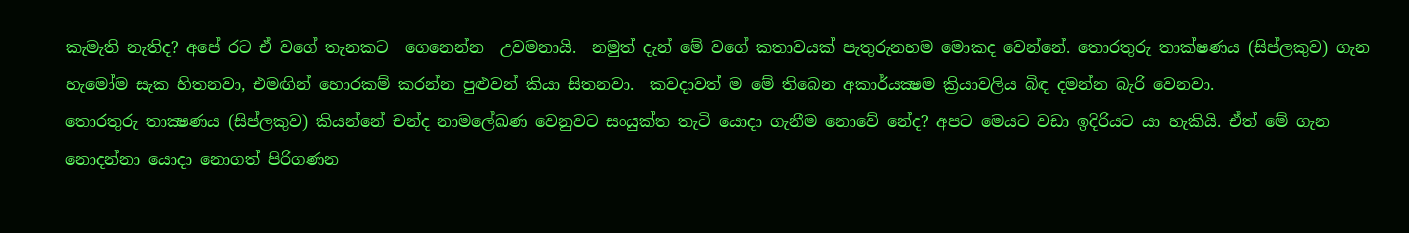කැමැති නැතිද? අපේ රට ඒ වගේ තැනකට  ගෙනෙන්න  උවමනායි.  නමුත් දැන් මේ වගේ කතාවයක් පැතුරුනහම මොකද වෙන්නේ. තොරතුරු තාක්ෂණය (සිප්ලකුව) ගැන හැමෝම සැක හිතනවා, එමඟින් හොරකම් කරන්න පුළුවන් කියා සිතනවා.  කවදාවත් ම මේ තිබෙන අකාර්යක්‍ෂම ක්‍රියාවලිය බිඳ දමන්න බැරි වෙනවා.
තොරතුරු තාක්‍ෂණය (සිප්ලකුව) කියන්නේ චන්ද නාමලේඛණ වෙනුවට සංයුක්ත තැටි යොදා ගැනීම නොවේ නේද? අපට මෙයට වඩා ඉදිරියට යා හැකියි. ඒත් මේ ගැන නොදන්නා යොදා නොගත් පිරිගණන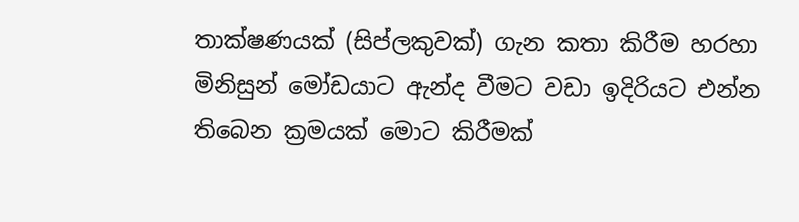තාක්ෂණයක් (සිප්ලකුවක්) ගැන කතා කිරීම හරහා මිනිසුන් මෝඩයාට ඇන්ද වීමට වඩා ඉදිරියට එන්න තිබෙන ක්‍රමයක් මොට කිරීමක්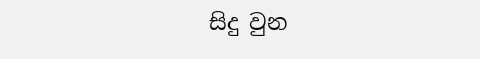සිදු වුන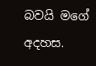බවයි මගේ අදහස.